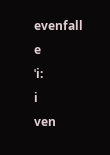evenfall
e
ˈi:
i
ven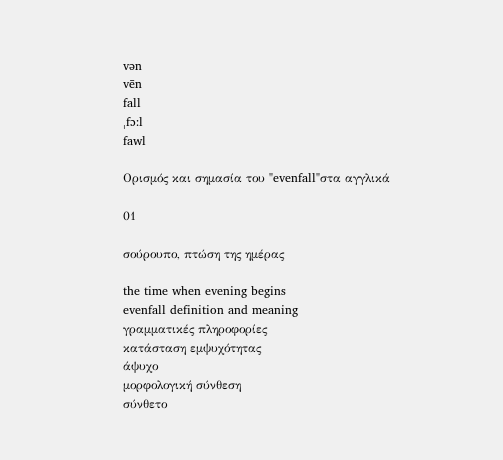vən
vēn
fall
ˌfɔ:l
fawl

Ορισμός και σημασία του "evenfall"στα αγγλικά

01

σούρουπο, πτώση της ημέρας

the time when evening begins
evenfall definition and meaning
γραμματικές πληροφορίες
κατάσταση εμψυχότητας
άψυχο
μορφολογική σύνθεση
σύνθετο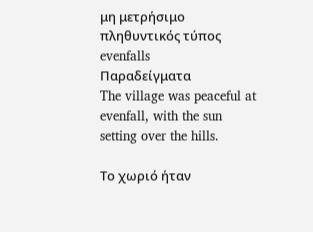μη μετρήσιμο
πληθυντικός τύπος
evenfalls
Παραδείγματα
The village was peaceful at evenfall, with the sun setting over the hills.

Το χωριό ήταν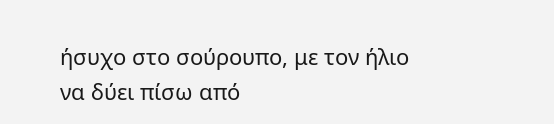ήσυχο στο σούρουπο, με τον ήλιο να δύει πίσω από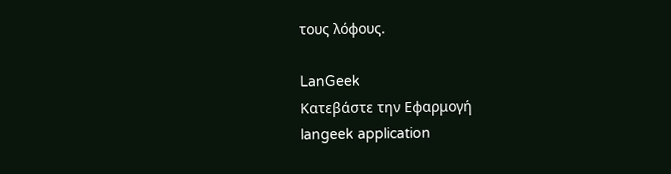τους λόφους.

LanGeek
Κατεβάστε την Εφαρμογή
langeek application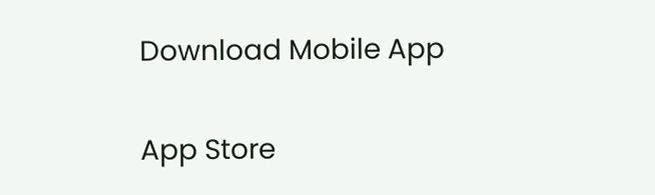Download Mobile App

App Store